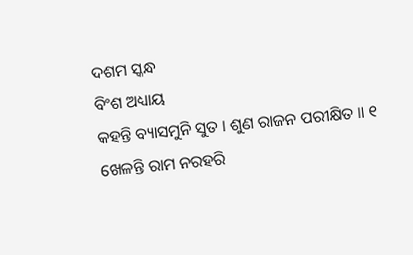ଦଶମ ସ୍କନ୍ଧ
ବିଂଶ ଅଧ୍ୟାୟ
କହନ୍ତି ବ୍ୟାସମୁନି ସୁତ । ଶୁଣ ରାଜନ ପରୀକ୍ଷିତ ॥ ୧
ଖେଳନ୍ତି ରାମ ନରହରି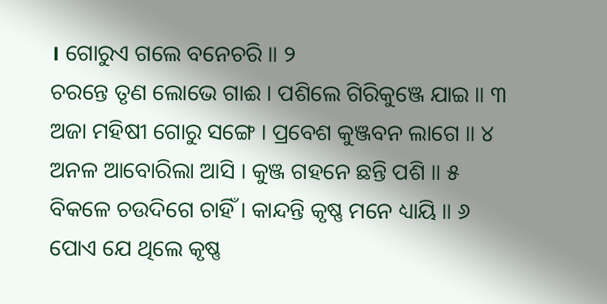। ଗୋରୁଏ ଗଲେ ବନେଚରି ॥ ୨
ଚରନ୍ତେ ତୃଣ ଲୋଭେ ଗାଈ । ପଶିଲେ ଗିରିକୁଞ୍ଜେ ଯାଇ ॥ ୩
ଅଜା ମହିଷୀ ଗୋରୁ ସଙ୍ଗେ । ପ୍ରବେଶ କୁଞ୍ଜବନ ଲାଗେ ॥ ୪
ଅନଳ ଆବୋରିଲା ଆସି । କୁଞ୍ଜ ଗହନେ ଛନ୍ତି ପଶି ॥ ୫
ବିକଳେ ଚଉଦିଗେ ଚାହିଁ । କାନ୍ଦନ୍ତି କୃଷ୍ଣ ମନେ ଧ୍ୟାୟି ॥ ୬
ପୋଏ ଯେ ଥିଲେ କୃଷ୍ଣ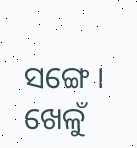ସଙ୍ଗେ । ଖେଳୁଁ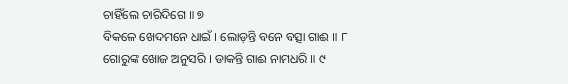ଚାହିଁଲେ ଚାରିଦିଗେ ॥ ୭
ବିକଳେ ଖେଦମନେ ଧାଇଁ । ଲୋଡ଼ନ୍ତି ବନେ ବତ୍ସା ଗାଈ ॥ ୮
ଗୋରୁଙ୍କ ଖୋଜ ଅନୁସରି । ଡାକନ୍ତି ଗାଈ ନାମଧରି ॥ ୯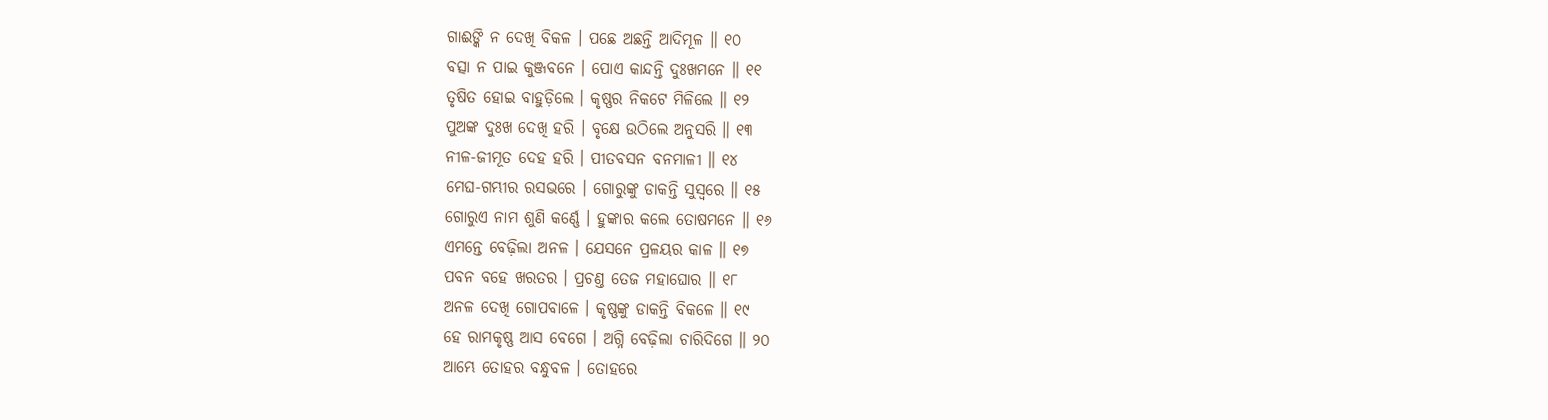ଗାଈଙ୍କି ନ ଦେଖି ବିକଳ । ପଛେ ଅଛନ୍ତି ଆଦିମୂଳ ॥ ୧୦
ବତ୍ସା ନ ପାଇ କୁଞ୍ଜବନେ । ପୋଏ କାନ୍ଦନ୍ତି ଦୁଃଖମନେ ॥ ୧୧
ତୃଷିତ ହୋଇ ବାହୁଡ଼ିଲେ । କୃଷ୍ଣର ନିକଟେ ମିଳିଲେ ॥ ୧୨
ପୁଅଙ୍କ ଦୁଃଖ ଦେଖି ହରି । ବୃକ୍ଷେ ଉଠିଲେ ଅନୁସରି ॥ ୧୩
ନୀଳ-ଜୀମୂତ ଦେହ ହରି । ପୀତବସନ ବନମାଳୀ ॥ ୧୪
ମେଘ-ଗମ୍ଭୀର ରସଭରେ । ଗୋରୁଙ୍କୁ ଡାକନ୍ତି ସୁସ୍ୱରେ ॥ ୧୫
ଗୋରୁଏ ନାମ ଶୁଣି କର୍ଣ୍ଣେ । ହୁଙ୍କାର କଲେ ତୋଷମନେ ॥ ୧୬
ଏମନ୍ତେ ବେଢ଼ିଲା ଅନଳ । ଯେସନେ ପ୍ରଳୟର କାଳ ॥ ୧୭
ପବନ ବହେ ଖରତର । ପ୍ରଚଣ୍ତ ତେଜ ମହାଘୋର ॥ ୧୮
ଅନଳ ଦେଖି ଗୋପବାଳେ । କୃଷ୍ଣଙ୍କୁ ଡାକନ୍ତି ବିକଳେ ॥ ୧୯
ହେ ରାମକୃଷ୍ଣ ଆସ ବେଗେ । ଅଗ୍ନି ବେଢ଼ିଲା ଚାରିଦିଗେ ॥ ୨୦
ଆମ୍ଭେ ତୋହର ବନ୍ଧୁବଳ । ତୋହରେ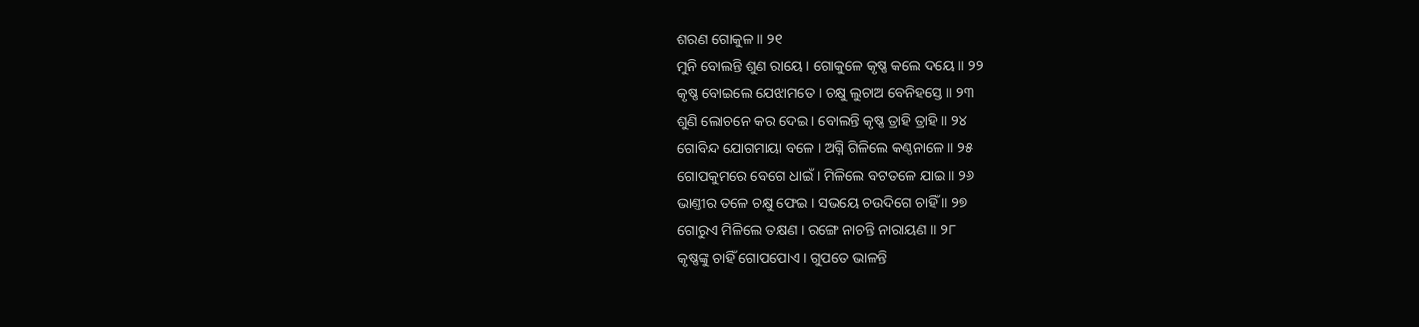ଶରଣ ଗୋକୁଳ ॥ ୨୧
ମୁନି ବୋଲନ୍ତି ଶୁଣ ରାୟେ । ଗୋକୁଳେ କୃଷ୍ଣ କଲେ ଦୟେ ॥ ୨୨
କୃଷ୍ଣ ବୋଇଲେ ଯେଝାମତେ । ଚକ୍ଷୁ ଲୁଚାଅ ବେନିହସ୍ତେ ॥ ୨୩
ଶୁଣି ଲୋଚନେ କର ଦେଇ । ବୋଲନ୍ତି କୃଷ୍ଣ ତ୍ରାହି ତ୍ରାହି ॥ ୨୪
ଗୋବିନ୍ଦ ଯୋଗମାୟା ବଳେ । ଅଗ୍ନି ଗିଳିଲେ କଣ୍ଠନାଳେ ॥ ୨୫
ଗୋପକୁମରେ ବେଗେ ଧାଇଁ । ମିଳିଲେ ବଟତଳେ ଯାଇ ॥ ୨୬
ଭାଣ୍ତୀର ତଳେ ଚକ୍ଷୁ ଫେଇ । ସଭୟେ ଚଉଦିଗେ ଚାହିଁ ॥ ୨୭
ଗୋରୁଏ ମିଳିଲେ ତକ୍ଷଣ । ରଙ୍ଗେ ନାଚନ୍ତି ନାରାୟଣ ॥ ୨୮
କୃଷ୍ଣଙ୍କୁ ଚାହିଁ ଗୋପପୋଏ । ଗୁପତେ ଭାଳନ୍ତି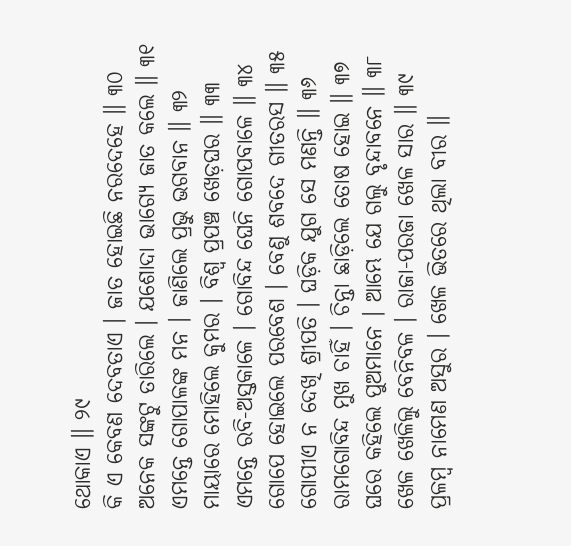ଥୋକାଏ ॥ ୨୯
କି ଏ କେବଣ ଦେବତାଏ । ଜାତ ହୋଇଛି ନରଦେହେ ॥ ୩୦
ଅନେକ ସଙ୍କଟୁ ତାରିଲେ । ଯଶୋଦା ଭାଗ୍ୟେ ଜାତ କଲେ ॥ ୩୧
ଏମନ୍ତେ ଗୋପାଳଙ୍କ ମନ । ଜାଣିଲେ ପ୍ରଭୁ ଭଗବାନ ॥ ୩୨
ମାୟାରେ ମୋହିଲେ କୁମର । ବିଶ୍ୱ ପ୍ରପଞ୍ଚ ଖେଡ଼ଘର ॥ ୩୩
ଏମନ୍ତେ ରବି-ଅସ୍ତକାଳେ । ଗୋବିନ୍ଦ ଘେନି ଗୋପବାଳେ ॥ ୩୪
ଗୋପେ ହୋଇଲେ ପରବେଶ । ବେଣୁ ଶବଦେ ଗୀତରସ ॥ ୩୫
ଗୋପୀଏ ନ ଦେଖି ଶ୍ରୀପତି । ଘଡ଼ିକ ଯୁଗ ସେ ମଣନ୍ତି ॥ ୩୬
ରାମଗୋବିନ୍ଦ ମୁଖ ଚାହିଁ । ଚିନ୍ତା ଛାଡ଼ିଲେ ତୋଷ ହୋଇ ॥ ୩୭
ଘରେ କହିଲେ ପୁଅମାନେ । ଆମ୍ଭେ ଯେ ଗଲୁ ବୃନ୍ଦାବନେ ॥ ୩୮
ଖେଳ ଖେଳିଲୁ ବେନିବଳ । ରାଜା-ପରଜା ଖେଳ ସାର ॥ ୩୯
ପ୍ରଳମ୍ବ ନାମେଣ ଅସୁର । ଖେଳ ଭିତରେ ଥିଲା ବୀର ॥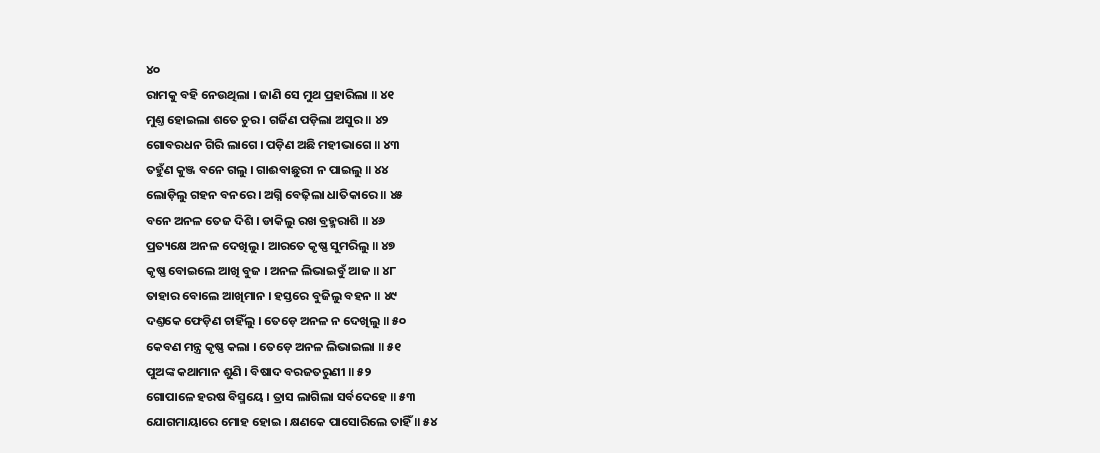୪୦
ରାମକୁ ବହି ନେଉଥିଲା । ଜାଣି ସେ ମୁଥ ପ୍ରହାରିଲା ॥ ୪୧
ମୁଣ୍ତ ହୋଇଲା ଶତେ ଚୁର । ଗର୍ଜିଣ ପଡ଼ିଲା ଅସୁର ॥ ୪୨
ଗୋବରଧନ ଗିରି ଲାଗେ । ପଡ଼ିଣ ଅଛି ମହୀଭାଗେ ॥ ୪୩
ତହୁଁଣ କୁଞ୍ଜ ବନେ ଗଲୁ । ଗାଈବାଛୁରୀ ନ ପାଇଲୁ ॥ ୪୪
ଲୋଡ଼ିଲୁ ଗହନ ବନରେ । ଅଗ୍ନି ବେଢ଼ିଲା ଧାତିକାରେ ॥ ୪୫
ବନେ ଅନଳ ତେଜ ଦିଶି । ଡାକିଲୁ ରଖ ବ୍ରହ୍ମରାଶି ॥ ୪୬
ପ୍ରତ୍ୟକ୍ଷେ ଅନଳ ଦେଖିଲୁ । ଆରତେ କୃଷ୍ଣ ସୁମରିଲୁ ॥ ୪୭
କୃଷ୍ଣ ବୋଇଲେ ଆଖି ବୁଜ । ଅନଳ ଲିଭାଇବୁଁ ଆଜ ॥ ୪୮
ତାହାର ବୋଲେ ଆଖିମାନ । ହସ୍ତରେ ବୁଜିଲୁ ବହନ ॥ ୪୯
ଦଣ୍ତକେ ଫେଡ଼ିଣ ଚାହିଁଲୁ । ତେଡ଼େ ଅନଳ ନ ଦେଖିଲୁ ॥ ୫୦
କେବଣ ମନ୍ତ୍ର କୃଷ୍ଣ କଲା । ତେଡ଼େ ଅନଳ ଲିଭାଇଲା ॥ ୫୧
ପୁଅଙ୍କ କଥାମାନ ଶୁଣି । ବିଷାଦ ବରଜତରୁଣୀ ॥ ୫୨
ଗୋପାଳେ ହରଷ ବିସ୍ମୟେ । ତ୍ରାସ ଲାଗିଲା ସର୍ବଦେହେ ॥ ୫୩
ଯୋଗମାୟାରେ ମୋହ ହୋଇ । କ୍ଷଣକେ ପାସୋରିଲେ ତାହିଁ ॥ ୫୪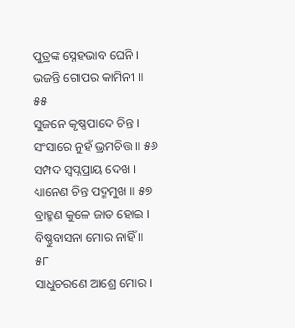ପୁତ୍ରଙ୍କ ସ୍ନେହଭାବ ଘେନି । ଭଜନ୍ତି ଗୋପର କାମିନୀ ॥ ୫୫
ସୁଜନେ କୃଷ୍ଣପାଦେ ଚିନ୍ତ । ସଂସାରେ ନୁହଁ ଭ୍ରମଚିତ୍ତ ॥ ୫୬
ସମ୍ପଦ ସ୍ୱପ୍ନପ୍ରାୟ ଦେଖ । ଧ୍ୟାନେଣ ଚିନ୍ତ ପଦ୍ମମୁଖ ॥ ୫୭
ବ୍ରାହ୍ମଣ କୁଳେ ଜାତ ହୋଇ । ବିଷ୍ଣୁବାସନା ମୋର ନାହିଁ ॥ ୫୮
ସାଧୁଚରଣେ ଆଶ୍ରେ ମୋର ।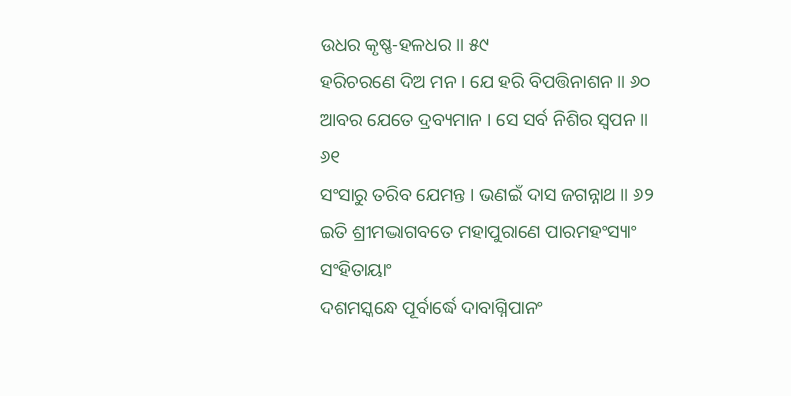ଉଧର କୃଷ୍ଣ-ହଳଧର ॥ ୫୯
ହରିଚରଣେ ଦିଅ ମନ । ଯେ ହରି ବିପତ୍ତିନାଶନ ॥ ୬୦
ଆବର ଯେତେ ଦ୍ରବ୍ୟମାନ । ସେ ସର୍ବ ନିଶିର ସ୍ୱପନ ॥ ୬୧
ସଂସାରୁ ତରିବ ଯେମନ୍ତ । ଭଣଇଁ ଦାସ ଜଗନ୍ନାଥ ॥ ୬୨
ଇତି ଶ୍ରୀମଦ୍ଭାଗବତେ ମହାପୁରାଣେ ପାରମହଂସ୍ୟାଂ ସଂହିତାୟାଂ
ଦଶମସ୍କନ୍ଧେ ପୂର୍ବାର୍ଦ୍ଧେ ଦାବାଗ୍ନିପାନଂ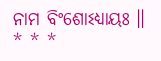ନାମ ବିଂଶୋଽଧ୍ୟାୟଃ ॥
* * *